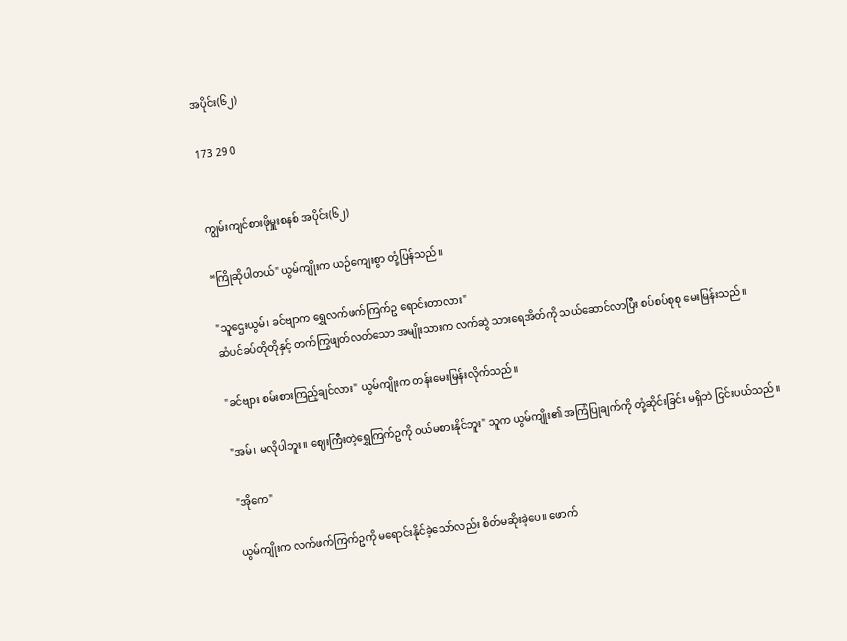အပိုင်း(၆၂)

173 29 0


ကျွမ်းကျင်စားဖိုမှူးစနစ် အပိုင်း(၆၂)

“ကြိုဆိုပါတယ်" ယွမ်ကျိုးက ယဉ်ကျေးစွာ တုံ့ပြန်သည်။

"သူဌေးယွမ်၊ ခင်ဗျာက ရွှေလက်ဖက်ကြက်ဥ ရောင်းတာလား"
ဆံပင်ခပ်တိုတိုနှင့် တက်ကြွဖျတ်လတ်သော အမျိုးသားက လက်ဆွဲ သားရေအိတ်ကို သယ်ဆောင်လာပြီး စပ်စပ်စုစု မေးမြန်းသည်။

"ခင်ဗျား စမ်းစားကြည့်ချင်လား" ယွမ်ကျိုးက တန်းမေးမြန်းလိုက်သည်။

"အမ်၊ မလိုပါဘူး။ ဈေးကြီးတဲ့ရွှေကြက်ဥကို ဝယ်မစားနိုင်ဘူး" သူက ယွမ်ကျိုး၏ အကြံပြုချက်ကို တုံ့ဆိုင်းခြင်း မရှိဘဲ ငြင်းပယ်သည်။

"အိုကေ"

ယွမ်ကျိုးက လက်ဖက်ကြက်ဥကို မရောင်းနိုင်ခဲ့သော်လည်း စိတ်မဆိုးခဲ့ပေ။ ဖောက်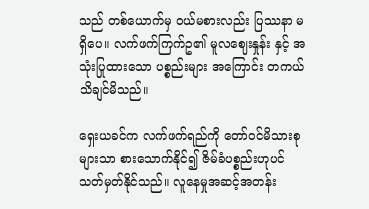သည် တစ်ယောက်မှ ဝယ်မစားလည်း ပြဿနာ မရှိပေ။ လက်ဖက်ကြက်ဥ၏ မူလဈေးနှုန်း နှင့် အသုံးပြုထားသော ပစ္စည်းများ အကြောင်း တကယ် သိချင်မိသည်။

ရှေးယခင်က လက်ဖက်ရည်ကို တော်ဝင်မိသားစုများသာ စားသောက်နိုင်၍ ဇိမ်ခံပစ္စည်းဟုပင် သတ်မှတ်နိုင်သည်။ လူနေမှုအဆင့်အတန်း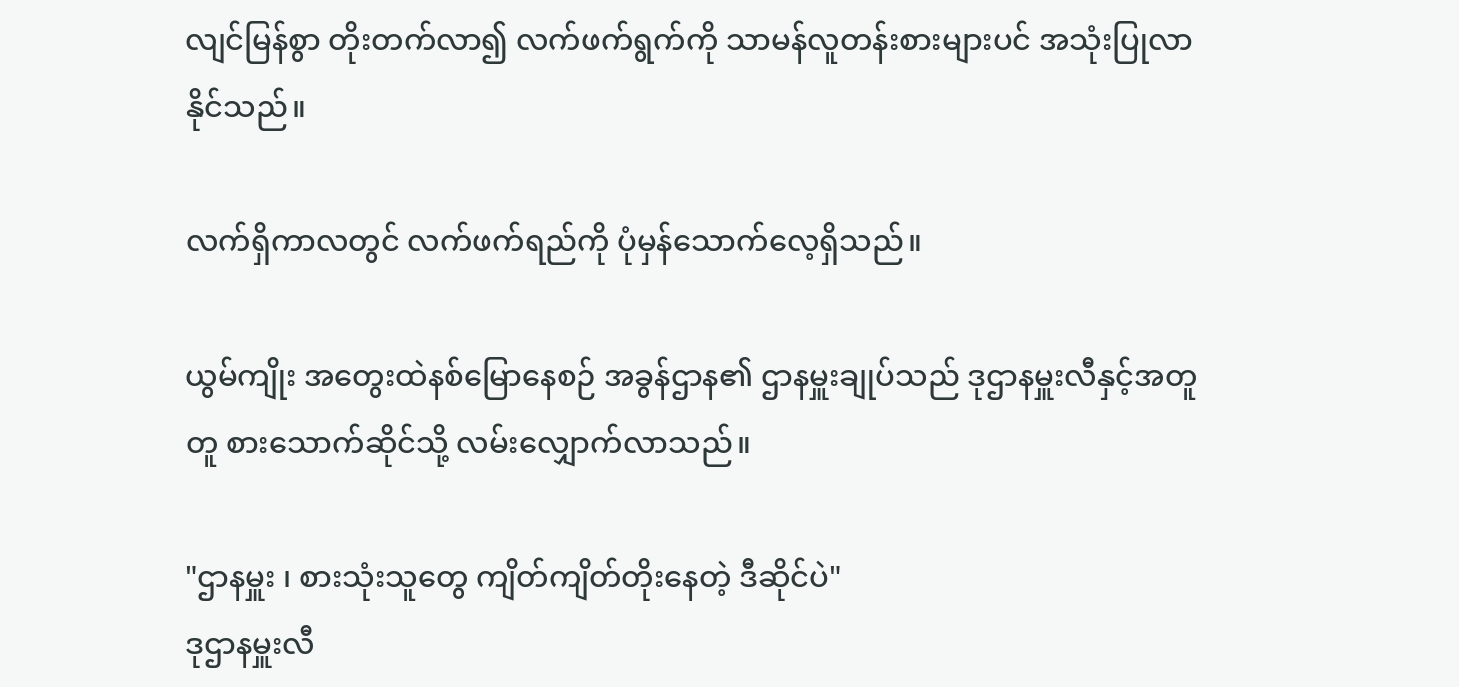လျင်မြန်စွာ တိုးတက်လာ၍ လက်ဖက်ရွက်ကို သာမန်လူတန်းစားများပင် အသုံးပြုလာနိုင်သည်။

လက်ရှိကာလတွင် လက်ဖက်ရည်ကို ပုံမှန်သောက်လေ့ရှိသည်။

ယွမ်ကျိုး အတွေးထဲနစ်မြောနေစဉ် အခွန်ဌာန၏ ဌာနမှူးချုပ်သည် ဒုဌာနမှူးလီနှင့်အတူတူ စားသောက်ဆိုင်သို့ လမ်းလျှောက်လာသည်။

"ဌာနမှူး ၊ စားသုံးသူတွေ ကျိတ်ကျိတ်တိုးနေတဲ့ ဒီဆိုင်ပဲ"
ဒုဌာနမှူးလီ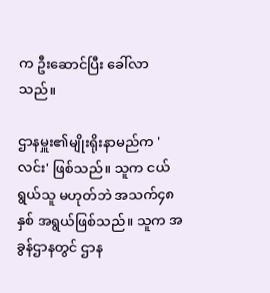က ဦးဆောင်ပြီး ခေါ်လာသည်။

ဌာနမှူး၏မျိုးရိုးနာမည်က 'လင်း' ဖြစ်သည်။ သူက ငယ်ရွယ်သူ မဟုတ်ဘဲ အသက်၄၈နှစ် အရွယ်ဖြစ်သည်။ သူက အခွန်ဌာနတွင် ဌာန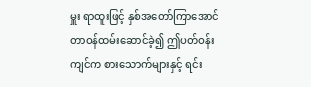မှူး ရာထူးဖြင့် နှစ်အတော်ကြာအောင် တာဝန်ထမ်းဆောင်ခဲ့၍ ဤပတ်ဝန်းကျင်က စားသောက်များနှင့် ရင်း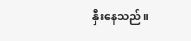နှီးနေသည်။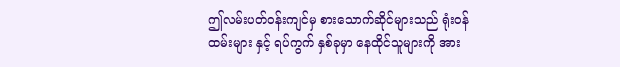ဤလမ်းပတ်ဝန်းကျင်မှ စားသောက်ဆိုင်များသည် ရုံးဝန်ထမ်းများ နှင့် ရပ်ကွက် နှစ်ခုမှာ နေထိုင်သူများကို အား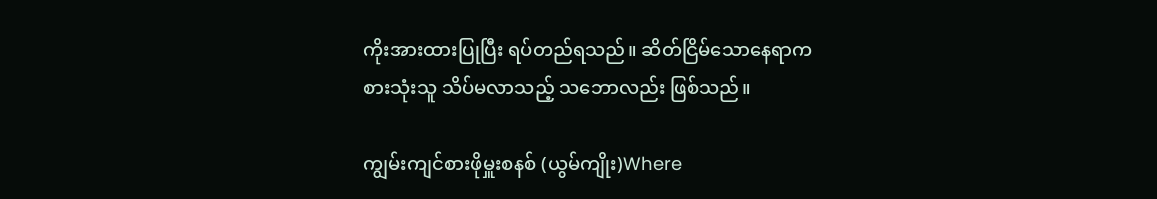ကိုးအားထားပြုပြီး ရပ်တည်ရသည်။ ဆိတ်ငြိမ်သောနေရာက စားသုံးသူ သိပ်မလာသည့် သဘောလည်း ဖြစ်သည်။

ကျွမ်းကျင်စားဖိုမှူးစနစ် (ယွမ်ကျိုး)Where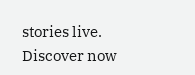stories live. Discover now